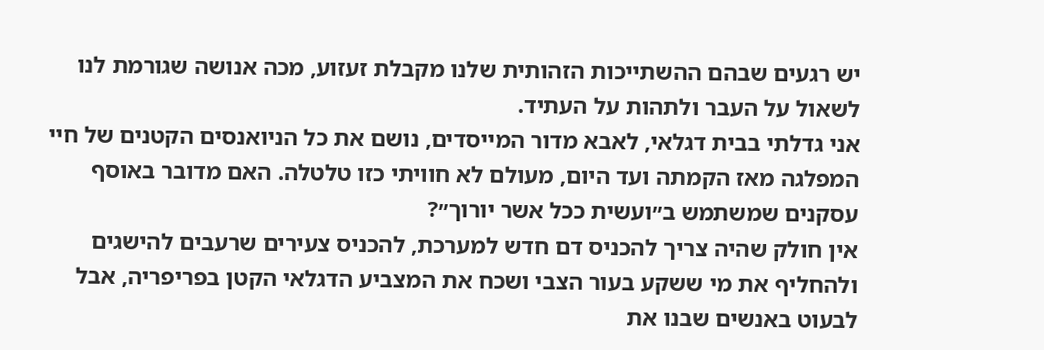יש רגעים שבהם ההשתייכות הזהותית שלנו מקבלת זעזוע, מכה אנושה שגורמת לנו לשאול על העבר ולתהות על העתיד.
אני גדלתי בבית דגלאי, לאבא מדור המייסדים, נושם את כל הניואנסים הקטנים של חיי המפלגה מאז הקמתה ועד היום, מעולם לא חוויתי כזו טלטלה. האם מדובר באוסף עסקנים שמשתמש ב״ועשית ככל אשר יורוך״?
אין חולק שהיה צריך להכניס דם חדש למערכת, להכניס צעירים שרעבים להישגים ולהחליף את מי ששקע בעור הצבי ושכח את המצביע הדגלאי הקטן בפריפריה, אבל לבעוט באנשים שבנו את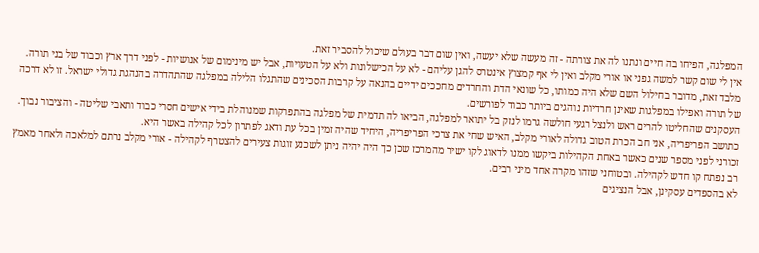המפלגה, הפיחו בה חיים ונתנו לה את צורתה - זה מעשה שלא יעשה, ואין שום דבר בעולם שיכול להסביר זאת.
אין לי שום קשר למשה גפני או אורי מקלב ואין לי אף קמצוץ אינטרס להגן עליהם - לא על הכישלונות ולא על הטעויות, אבל יש מינימום של אנושיות - לפני דרך ארץ וכבוד של בני תורה.
מלבד זאת, מדובר בחילול השם שלא היה כמותו, כל שונאי הדת והחרדים מחככים ידיים בהנאה על קרבות הסכינים שהתגלו הלילה במפלגה שהתהדרה בהנהגת גדולי ישראל. זו לא דרכה של תורה ואפילו במפלגות שאינן חרדיות נוהגים ביותר כבוד לפורשים.
העסקנים שהחליטו להרים ראש ולנצל רגעי חולשה גרמו לנזק בל יתואר למפלגה, הביאו לה תדמית של מפלגה בהתפרקות שמנוהלת בידי אישים חסרי כבוד ותאבי שליטה - והציבור נבוך.
כתושב הפריפריה, אני חב הכרת הטוב גדולה לאורי מקלב, האיש שחי את צרכי הפריפריה, היחיד שהיה זמין בכל עת ודאג לפתרון לכל קהילה באשר היא.
זכורני לפני מספר שנים כאשר באחת הקהילות ביקשו ממנו לדאוג לקו ישיר מהמרכז שכן כך היה יהיה ניתן לשכנע זוגות צעירים להצטרף לקהילה - אורי מקלב נרתם למלאכה ולאחר מאמץ רב נפתח קו חדש לקהילה. ובטוחני שזהו מקרה אחד מיני רבים.
לא בהספדים עסקינן, אבל הנציגים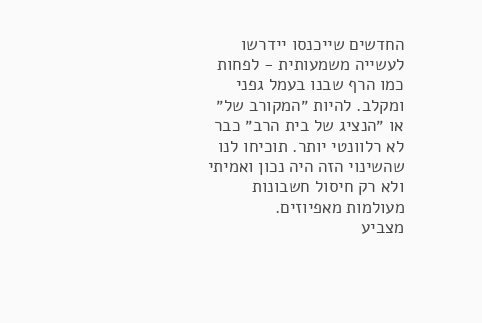החדשים שייכנסו יידרשו לעשייה משמעותית - לפחות כמו הרף שבנו בעמל גפני ומקלב. להיות ״המקורב של״ או ״הנציג של בית הרב״ כבר לא רלוונטי יותר. תוכיחו לנו שהשינוי הזה היה נכון ואמיתי ולא רק חיסול חשבונות מעולמות מאפיוזים.
מצביע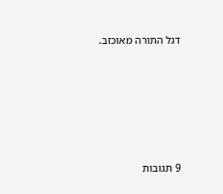דגל התורה מאוכזב.







9 תגובות